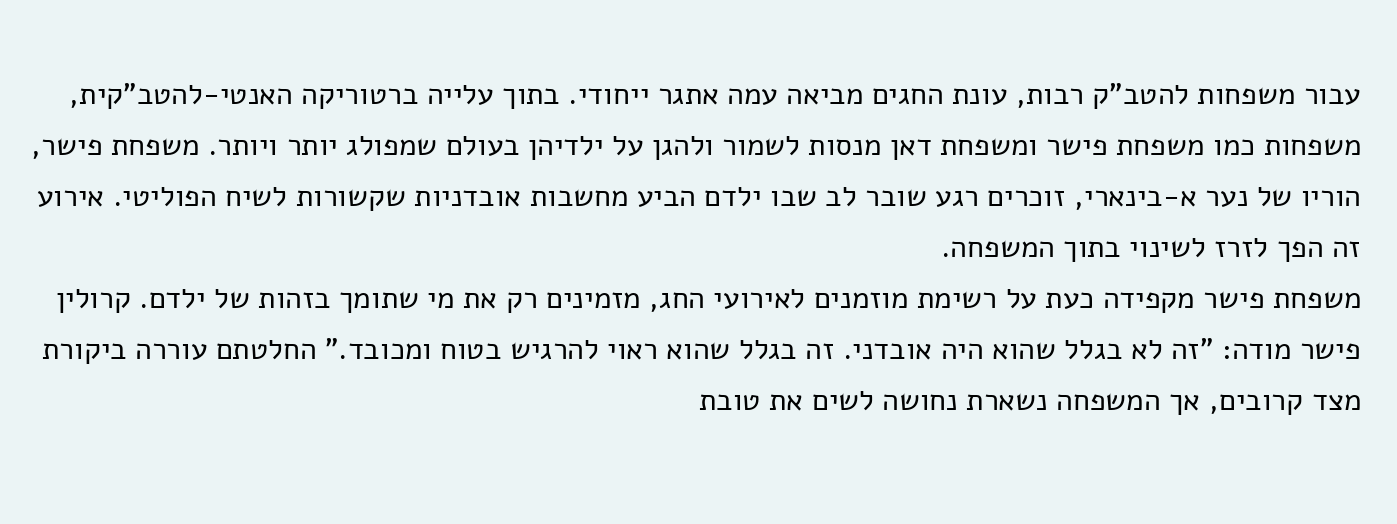עבור משפחות להטב"ק רבות, עונת החגים מביאה עמה אתגר ייחודי. בתוך עלייה ברטוריקה האנטי-להטב"קית, משפחות כמו משפחת פישר ומשפחת דאן מנסות לשמור ולהגן על ילדיהן בעולם שמפולג יותר ויותר. משפחת פישר, הוריו של נער א-בינארי, זוכרים רגע שובר לב שבו ילדם הביע מחשבות אובדניות שקשורות לשיח הפוליטי. אירוע זה הפך לזרז לשינוי בתוך המשפחה.
משפחת פישר מקפידה כעת על רשימת מוזמנים לאירועי החג, מזמינים רק את מי שתומך בזהות של ילדם. קרולין פישר מודה: "זה לא בגלל שהוא היה אובדני. זה בגלל שהוא ראוי להרגיש בטוח ומכובד." החלטתם עוררה ביקורת מצד קרובים, אך המשפחה נשארת נחושה לשים את טובת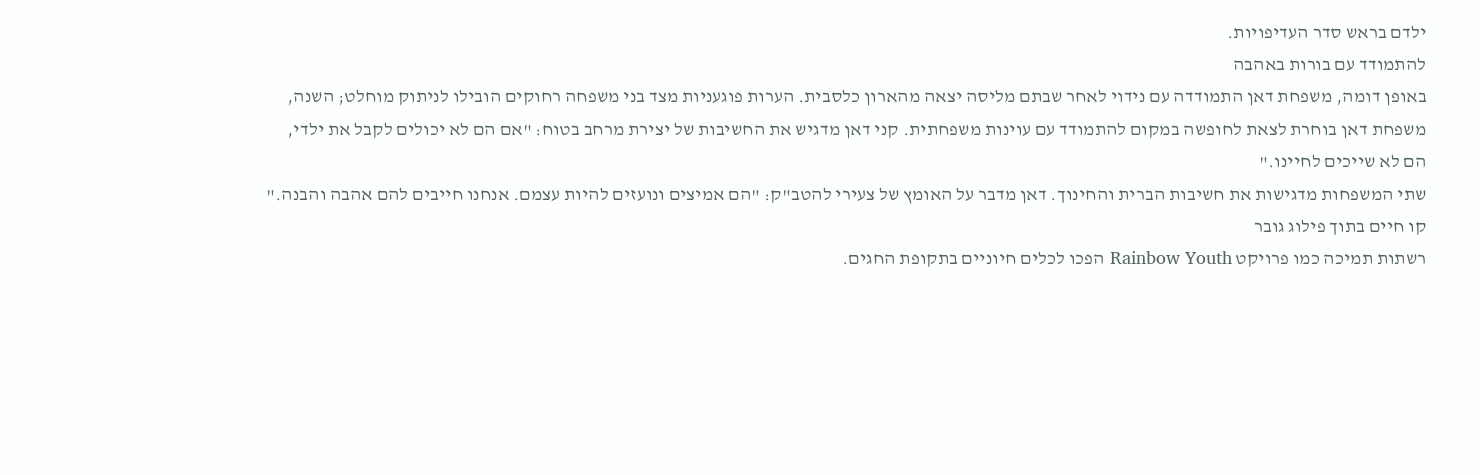ילדם בראש סדר העדיפויות.
להתמודד עם בורות באהבה
באופן דומה, משפחת דאן התמודדה עם נידוי לאחר שבתם מליסה יצאה מהארון כלסבית. הערות פוגעניות מצד בני משפחה רחוקים הובילו לניתוק מוחלט; השנה, משפחת דאן בוחרת לצאת לחופשה במקום להתמודד עם עוינות משפחתית. קני דאן מדגיש את החשיבות של יצירת מרחב בטוח: "אם הם לא יכולים לקבל את ילדי, הם לא שייכים לחיינו."
שתי המשפחות מדגישות את חשיבות הברית והחינוך. דאן מדבר על האומץ של צעירי להטב"ק: "הם אמיצים ונועזים להיות עצמם. אנחנו חייבים להם אהבה והבנה."
קו חיים בתוך פילוג גובר
רשתות תמיכה כמו פרויקט Rainbow Youth הפכו לכלים חיוניים בתקופת החגים.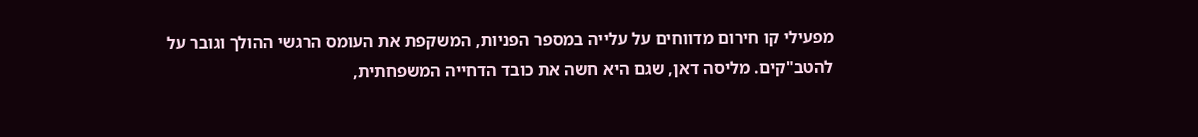מפעילי קו חירום מדווחים על עלייה במספר הפניות, המשקפת את העומס הרגשי ההולך וגובר על להטב"קים. מליסה דאן, שגם היא חשה את כובד הדחייה המשפחתית,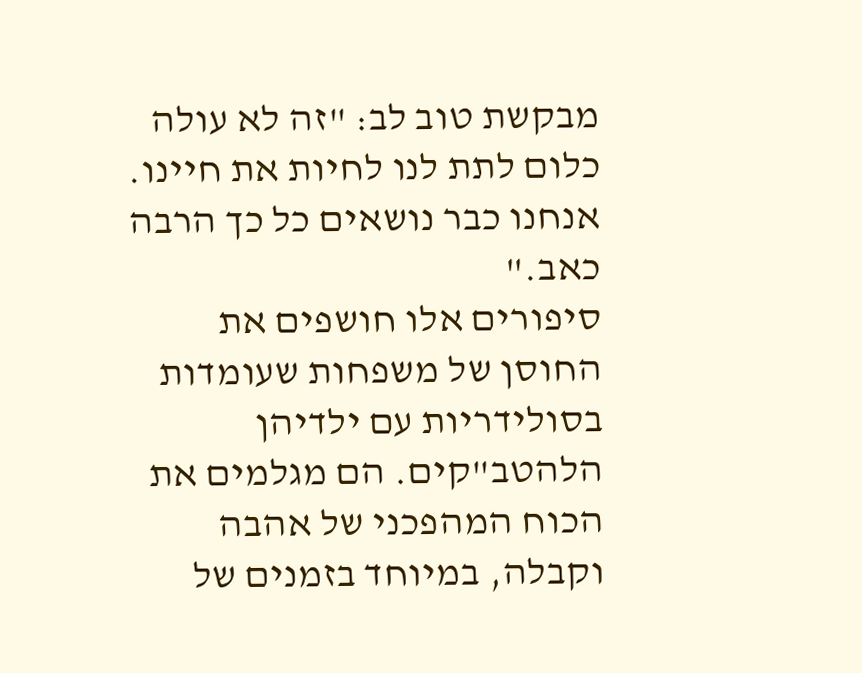מבקשת טוב לב: "זה לא עולה כלום לתת לנו לחיות את חיינו. אנחנו כבר נושאים כל כך הרבה כאב."
סיפורים אלו חושפים את החוסן של משפחות שעומדות בסולידריות עם ילדיהן הלהטב"קים. הם מגלמים את הכוח המהפכני של אהבה וקבלה, במיוחד בזמנים של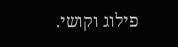פילוג וקושי.